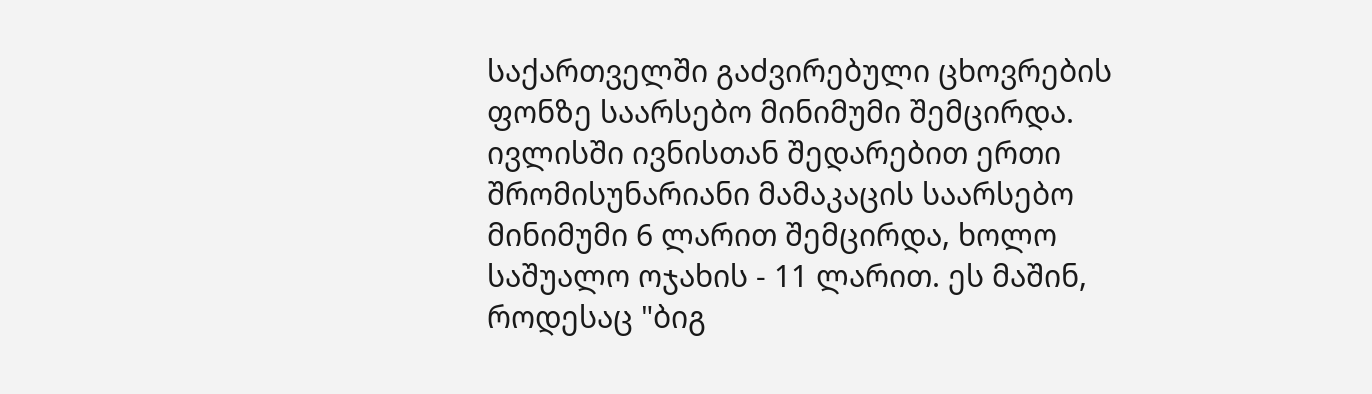საქართველში გაძვირებული ცხოვრების ფონზე საარსებო მინიმუმი შემცირდა. ივლისში ივნისთან შედარებით ერთი შრომისუნარიანი მამაკაცის საარსებო მინიმუმი 6 ლარით შემცირდა, ხოლო საშუალო ოჯახის - 11 ლარით. ეს მაშინ, როდესაც "ბიგ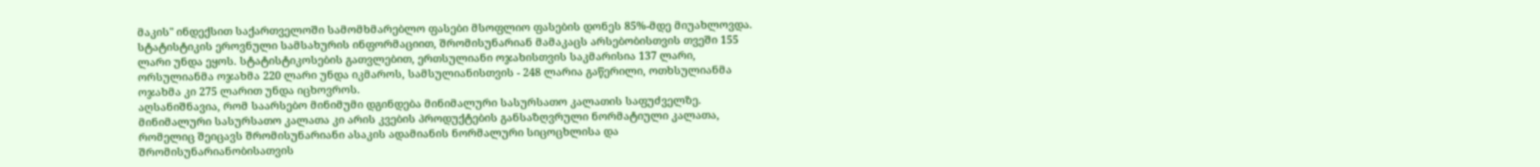მაკის" ინდექსით საქართველოში სამომხმარებლო ფასები მსოფლიო ფასების დონეს 85%-მდე მიუახლოვდა.
სტატისტიკის ეროვნული სამსახურის ინფორმაციით, შრომისუნარიან მამაკაცს არსებობისთვის თვეში 155 ლარი უნდა ეყოს. სტატისტიკოსების გათვლებით, ერთსულიანი ოჯახისთვის საკმარისია 137 ლარი, ორსულიანმა ოჯახმა 220 ლარი უნდა იკმაროს, სამსულიანისთვის - 248 ლარია გაწერილი, ოთხსულიანმა ოჯახმა კი 275 ლარით უნდა იცხოვროს.
აღსანიშნავია, რომ საარსებო მინიმუმი დგინდება მინიმალური სასურსათო კალათის საფუძველზე. მინიმალური სასურსათო კალათა კი არის კვების პროდუქტების განსაზღვრული ნორმატიული კალათა, რომელიც შეიცავს შრომისუნარიანი ასაკის ადამიანის ნორმალური სიცოცხლისა და შრომისუნარიანობისათვის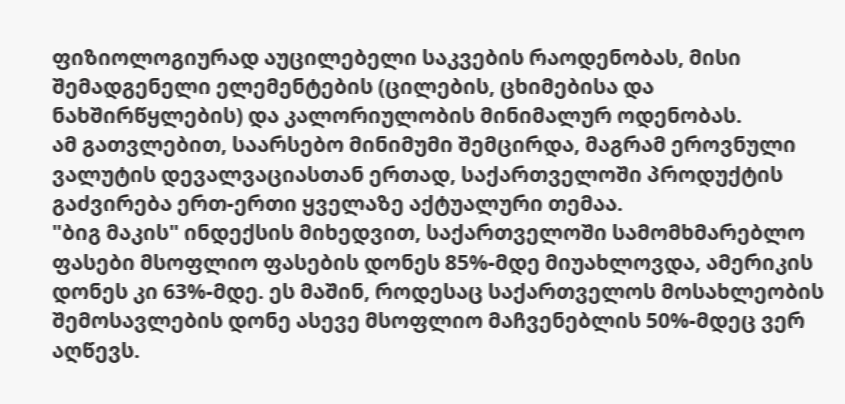ფიზიოლოგიურად აუცილებელი საკვების რაოდენობას, მისი შემადგენელი ელემენტების (ცილების, ცხიმებისა და ნახშირწყლების) და კალორიულობის მინიმალურ ოდენობას.
ამ გათვლებით, საარსებო მინიმუმი შემცირდა, მაგრამ ეროვნული ვალუტის დევალვაციასთან ერთად, საქართველოში პროდუქტის გაძვირება ერთ-ერთი ყველაზე აქტუალური თემაა.
"ბიგ მაკის" ინდექსის მიხედვით, საქართველოში სამომხმარებლო ფასები მსოფლიო ფასების დონეს 85%-მდე მიუახლოვდა, ამერიკის დონეს კი 63%-მდე. ეს მაშინ, როდესაც საქართველოს მოსახლეობის შემოსავლების დონე ასევე მსოფლიო მაჩვენებლის 50%-მდეც ვერ აღწევს.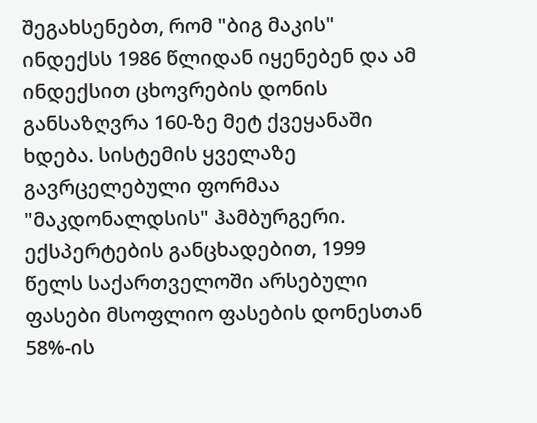შეგახსენებთ, რომ "ბიგ მაკის" ინდექსს 1986 წლიდან იყენებენ და ამ ინდექსით ცხოვრების დონის განსაზღვრა 160-ზე მეტ ქვეყანაში ხდება. სისტემის ყველაზე გავრცელებული ფორმაა "მაკდონალდსის" ჰამბურგერი.
ექსპერტების განცხადებით, 1999 წელს საქართველოში არსებული ფასები მსოფლიო ფასების დონესთან 58%-ის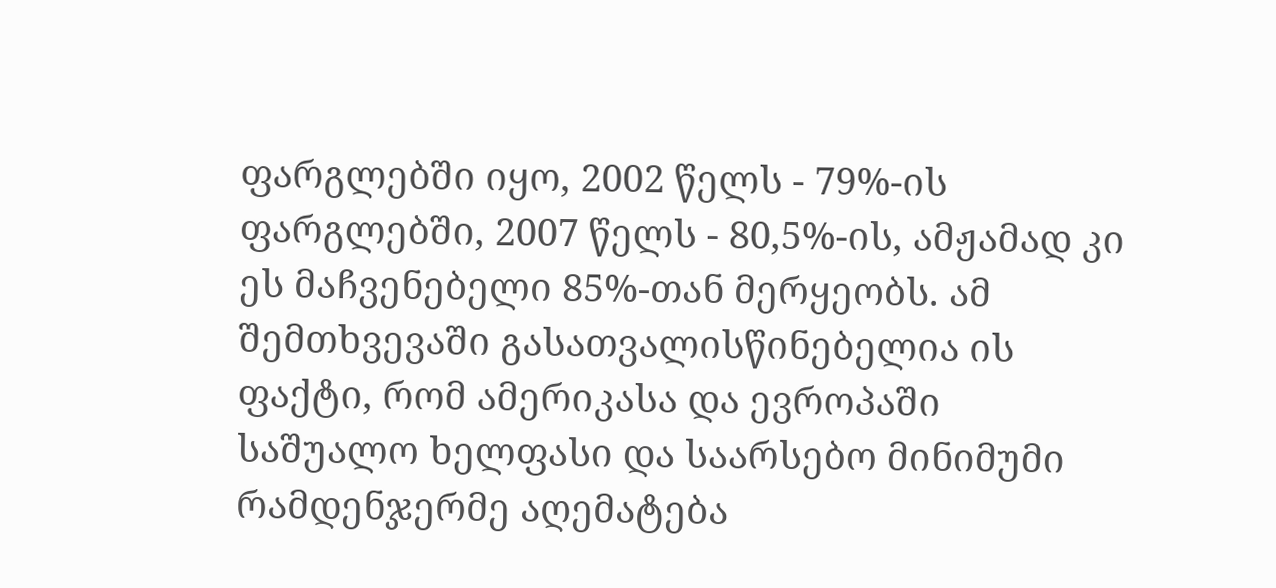ფარგლებში იყო, 2002 წელს - 79%-ის ფარგლებში, 2007 წელს - 80,5%-ის, ამჟამად კი ეს მაჩვენებელი 85%-თან მერყეობს. ამ შემთხვევაში გასათვალისწინებელია ის ფაქტი, რომ ამერიკასა და ევროპაში საშუალო ხელფასი და საარსებო მინიმუმი რამდენჯერმე აღემატება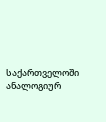საქართველოში ანალოგიურ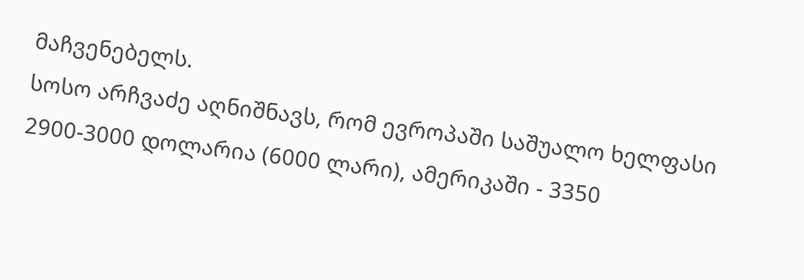მაჩვენებელს.
სოსო არჩვაძე აღნიშნავს, რომ ევროპაში საშუალო ხელფასი 2900-3000 დოლარია (6000 ლარი), ამერიკაში - 3350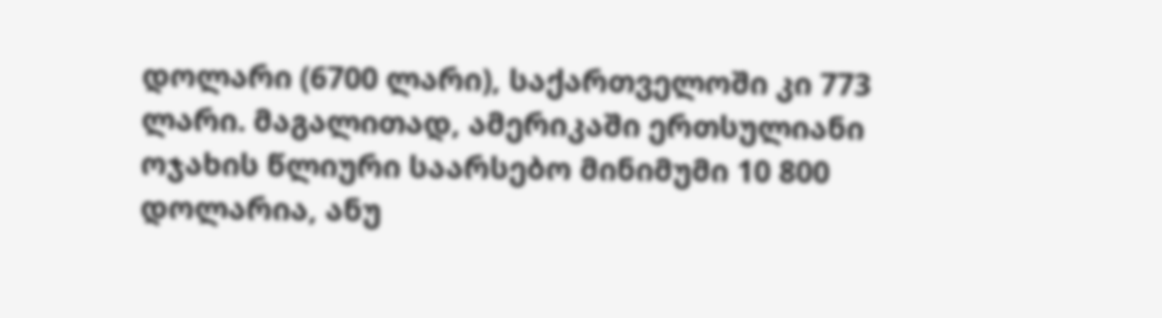დოლარი (6700 ლარი), საქართველოში კი 773 ლარი. მაგალითად, ამერიკაში ერთსულიანი ოჯახის წლიური საარსებო მინიმუმი 10 800 დოლარია, ანუ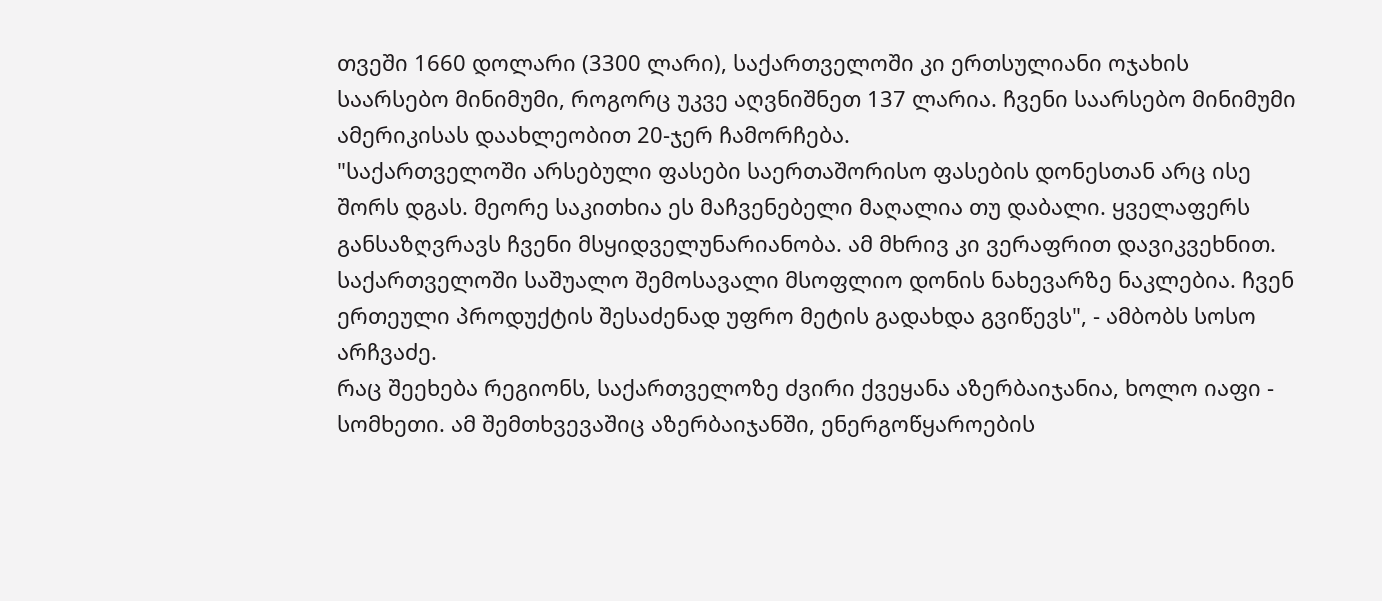თვეში 1660 დოლარი (3300 ლარი), საქართველოში კი ერთსულიანი ოჯახის საარსებო მინიმუმი, როგორც უკვე აღვნიშნეთ 137 ლარია. ჩვენი საარსებო მინიმუმი ამერიკისას დაახლეობით 20-ჯერ ჩამორჩება.
"საქართველოში არსებული ფასები საერთაშორისო ფასების დონესთან არც ისე შორს დგას. მეორე საკითხია ეს მაჩვენებელი მაღალია თუ დაბალი. ყველაფერს განსაზღვრავს ჩვენი მსყიდველუნარიანობა. ამ მხრივ კი ვერაფრით დავიკვეხნით. საქართველოში საშუალო შემოსავალი მსოფლიო დონის ნახევარზე ნაკლებია. ჩვენ ერთეული პროდუქტის შესაძენად უფრო მეტის გადახდა გვიწევს", - ამბობს სოსო არჩვაძე.
რაც შეეხება რეგიონს, საქართველოზე ძვირი ქვეყანა აზერბაიჯანია, ხოლო იაფი - სომხეთი. ამ შემთხვევაშიც აზერბაიჯანში, ენერგოწყაროების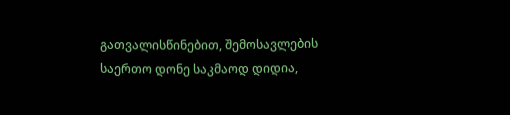გათვალისწინებით, შემოსავლების საერთო დონე საკმაოდ დიდია,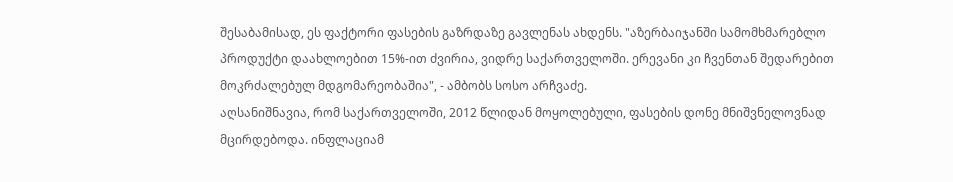შესაბამისად, ეს ფაქტორი ფასების გაზრდაზე გავლენას ახდენს. "აზერბაიჯანში სამომხმარებლო პროდუქტი დაახლოებით 15%-ით ძვირია, ვიდრე საქართველოში. ერევანი კი ჩვენთან შედარებით მოკრძალებულ მდგომარეობაშია", - ამბობს სოსო არჩვაძე.
აღსანიშნავია, რომ საქართველოში, 2012 წლიდან მოყოლებული, ფასების დონე მნიშვნელოვნად მცირდებოდა. ინფლაციამ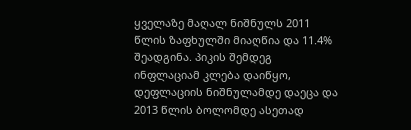ყველაზე მაღალ ნიშნულს 2011 წლის ზაფხულში მიაღწია და 11.4% შეადგინა. პიკის შემდეგ ინფლაციამ კლება დაიწყო, დეფლაციის ნიშნულამდე დაეცა და 2013 წლის ბოლომდე ასეთად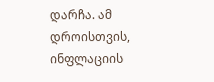დარჩა. ამ დროისთვის, ინფლაციის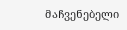მაჩვენებელი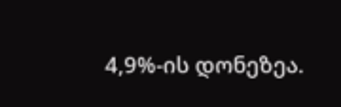4,9%-ის დონეზეა.